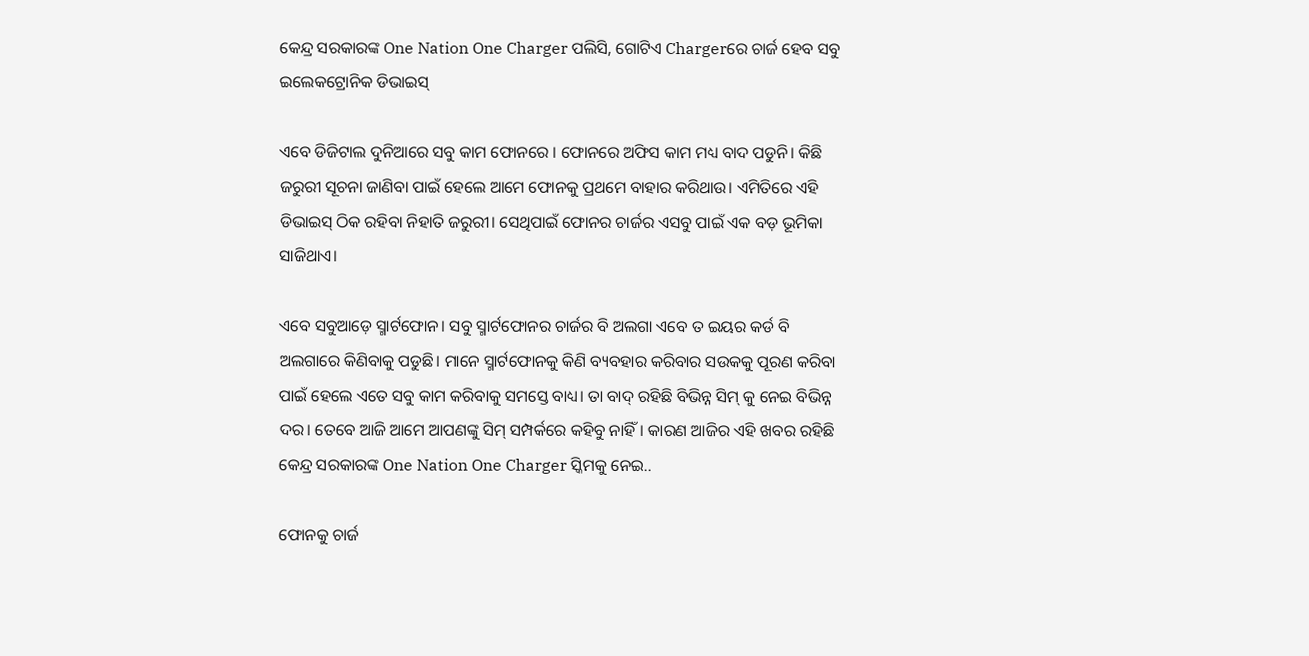କେନ୍ଦ୍ର ସରକାରଙ୍କ One Nation One Charger ପଲିସି, ଗୋଟିଏ Chargerରେ ଚାର୍ଜ ହେବ ସବୁ ଇଲେକଟ୍ରୋନିକ ଡିଭାଇସ୍‌

ଏବେ ଡିଜିଟାଲ ଦୁନିଆରେ ସବୁ କାମ ଫୋନରେ । ଫୋନରେ ଅଫିସ କାମ ମଧ୍ୟ ବାଦ ପଡୁନି। କିଛି ଜରୁରୀ ସୂଚନା ଜାଣିବା ପାଇଁ ହେଲେ ଆମେ ଫୋନକୁ ପ୍ରଥମେ ବାହାର କରିଥାଉ। ଏମିତିରେ ଏହି ଡିଭାଇସ୍‌ ଠିକ ରହିବା ନିହାତି ଜରୁରୀ। ସେଥିପାଇଁ ଫୋନର ଚାର୍ଜର ଏସବୁ ପାଇଁ ଏକ ବଡ଼ ଭୂମିକା ସାଜିଥାଏ।

ଏବେ ସବୁଆଡ଼େ ସ୍ମାର୍ଟଫୋନ। ସବୁ ସ୍ମାର୍ଟଫୋନର ଚାର୍ଜର ବି ଅଲଗା ଏବେ ତ ଇୟର କର୍ଡ ବି ଅଲଗାରେ କିଣିବାକୁ ପଡୁଛି। ମାନେ ସ୍ମାର୍ଟଫୋନକୁ କିଣି ବ୍ୟବହାର କରିବାର ସଉକକୁ ପୂରଣ କରିବା ପାଇଁ ହେଲେ ଏତେ ସବୁ କାମ କରିବାକୁ ସମସ୍ତେ ବାଧ୍ୟ। ତା ବାଦ୍‌ ରହିଛି ବିଭିନ୍ନ ସିମ୍‌ କୁ ନେଇ ବିଭିନ୍ନ ଦର। ତେବେ ଆଜି ଆମେ ଆପଣଙ୍କୁ ସିମ୍‌ ସମ୍ପର୍କରେ କହିବୁ ନାହିଁ। କାରଣ ଆଜିର ଏହି ଖବର ରହିଛି କେନ୍ଦ୍ର ସରକାରଙ୍କ One Nation One Charger ସ୍କିମକୁ ନେଇ..

ଫୋନକୁ ଚାର୍ଜ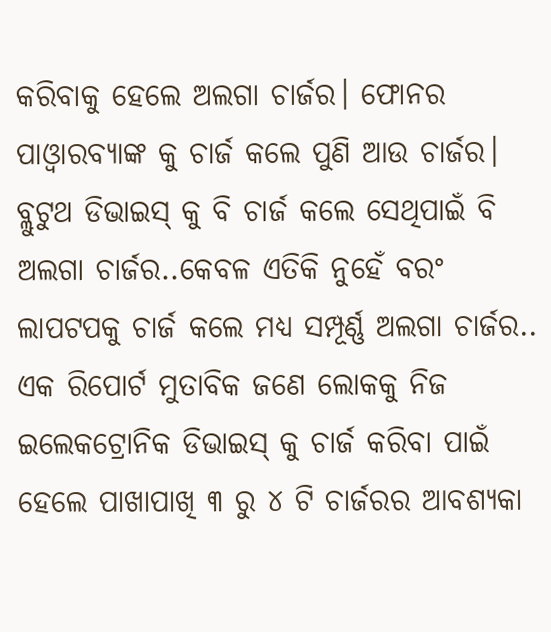କରିବାକୁ ହେଲେ ଅଲଗା ଚାର୍ଜର। ଫୋନର ପାଓ୍ଵାରବ୍ୟାଙ୍କ କୁ ଚାର୍ଜ କଲେ ପୁଣି ଆଉ ଚାର୍ଜର। ବ୍ଲୁଟୁଥ ଡିଭାଇସ୍‌ କୁ ବି ଚାର୍ଜ କଲେ ସେଥିପାଇଁ ବି ଅଲଗା ଚାର୍ଜର..କେବଳ ଏତିକି ନୁହେଁ ବରଂ ଲାପଟପକୁ ଚାର୍ଜ କଲେ ମଧ୍ୟ ସମ୍ପୂର୍ଣ୍ଣ ଅଲଗା ଚାର୍ଜର.. ଏକ ରିପୋର୍ଟ ମୁତାବିକ ଜଣେ ଲୋକକୁ ନିଜ ଇଲେକଟ୍ରୋନିକ ଡିଭାଇସ୍‌ କୁ ଚାର୍ଜ କରିବା ପାଇଁ ହେଲେ ପାଖାପାଖି ୩ ରୁ ୪ ଟି ଚାର୍ଜରର ଆବଶ୍ୟକା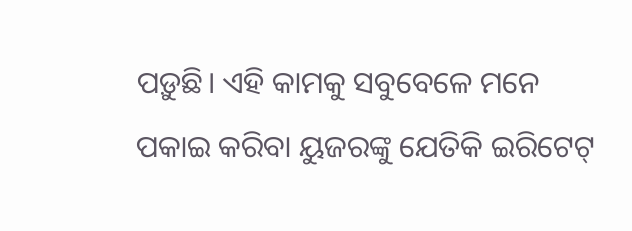ପଡ଼ୁଛି। ଏହି କାମକୁ ସବୁବେଳେ ମନେ ପକାଇ କରିବା ୟୁଜରଙ୍କୁ ଯେତିକି ଇରିଟେଟ୍‌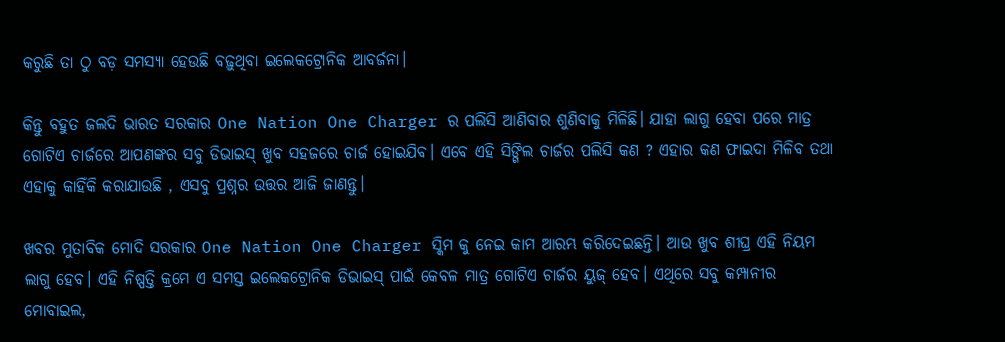କରୁଛି ତା ଠୁ ବଡ଼ ସମସ୍ୟା ହେଉଛି ବଢ଼ୁଥିବା ଇଲେକଟ୍ରୋନିକ ଆବର୍ଜନା।

କିନ୍ତୁ ବହୁତ ଜଲଦି ଭାରତ ସରକାର One Nation One Charger ର ପଲିସି ଆଣିବାର ଶୁଣିବାକୁ ମିଳିଛି। ଯାହା ଲାଗୁ ହେବା ପରେ ମାତ୍ର ଗୋଟିଏ ଚାର୍ଜରେ ଆପଣଙ୍କର ସବୁ ଡିଭାଇସ୍‌ ଖୁବ ସହଜରେ ଚାର୍ଜ ହୋଇଯିବ। ଏବେ ଏହି ସିଙ୍ଗିଲ ଚାର୍ଜର ପଲିସି କଣ ? ଏହାର କଣ ଫାଇଦା ମିଳିବ ତଥା ଏହାକୁ କାହିଁକି କରାଯାଉଛି , ଏସବୁ ପ୍ରଶ୍ନର ଉତ୍ତର ଆଜି ଜାଣନ୍ତୁ।

ଖବର ମୁତାବିକ ମୋଦି ସରକାର One Nation One Charger ସ୍କିମ କୁ ନେଇ କାମ ଆରମ୍ଭ କରିଦେଇଛନ୍ତି। ଆଉ ଖୁବ ଶୀଘ୍ର ଏହି ନିୟମ ଲାଗୁ ହେବ। ଏହି ନିଷ୍ପତ୍ତି କ୍ରମେ ଏ ସମସ୍ତ ଇଲେକଟ୍ରୋନିକ ଡିଭାଇସ୍‌ ପାଇଁ କେବଳ ମାତ୍ର ଗୋଟିଏ ଚାର୍ଜର ୟୁଜ୍‌ ହେବ। ଏଥିରେ ସବୁ କମ୍ପାନୀର ମୋବାଇଲ,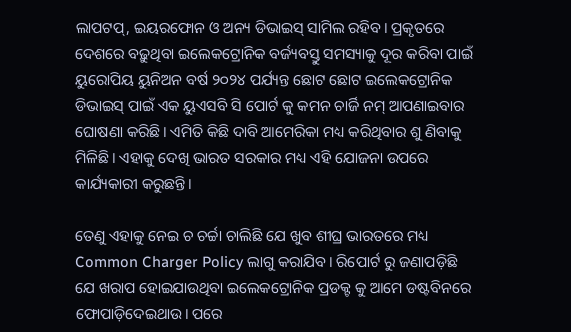ଲାପଟପ୍‌, ଇୟରଫୋନ ଓ ଅନ୍ୟ ଡିଭାଇସ୍‌ ସାମିଲ ରହିବ। ପ୍ରକୃତରେ ଦେଶରେ ବଢ଼ୁଥିବା ଇଲେକଟ୍ରୋନିକ ବର୍ଜ୍ୟବସ୍ତୁ ସମସ୍ୟାକୁ ଦୂର କରିବା ପାଇଁ ୟୁରୋପିୟ ୟୁନିଅନ ବର୍ଷ ୨୦୨୪ ପର୍ଯ୍ୟନ୍ତ ଛୋଟ ଛୋଟ ଇଲେକଟ୍ରୋନିକ ଡିଭାଇସ୍‌ ପାଇଁ ଏକ ୟୁଏସବି ସି ପୋର୍ଟ କୁ କମନ ଚାର୍ଜି ନମ୍‌ ଆପଣାଇବାର ଘୋଷଣା କରିଛି। ଏମିତି କିଛି ଦାବି ଆମେରିକା ମଧ୍ୟ କରିଥିବାର ଶୁ ଣିବାକୁ ମିଳିଛି। ଏହାକୁ ଦେଖି ଭାରତ ସରକାର ମଧ୍ୟ ଏହି ଯୋଜନା ଉପରେ କାର୍ଯ୍ୟକାରୀ କରୁଛନ୍ତି।

ତେଣୁ ଏହାକୁ ନେଇ ଚ ଚର୍ଚ୍ଚା ଚାଲିଛି ଯେ ଖୁବ ଶୀଘ୍ର ଭାରତରେ ମଧ୍ୟ Common Charger Policy ଲାଗୁ କରାଯିବ। ରିପୋର୍ଟ ରୁ ଜଣାପଡ଼ିଛି ଯେ ଖରାପ ହୋଇଯାଉଥିବା ଇଲେକଟ୍ରୋନିକ ପ୍ରଡକ୍ଟ କୁ ଆମେ ଡଷ୍ଟବିନରେ ଫୋପାଡ଼ିଦେଇଥାଉ। ପରେ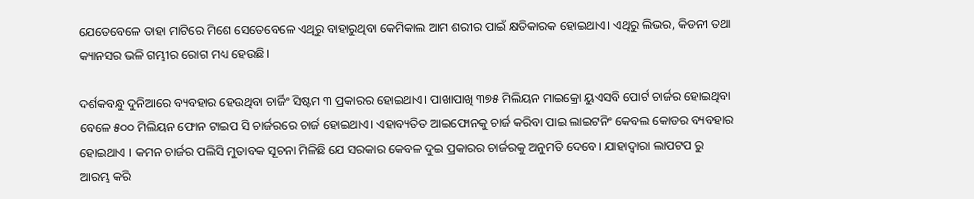ଯେତେବେଳେ ତାହା ମାଟିରେ ମିଶେ ସେତେବେଳେ ଏଥିରୁ ବାହାରୁଥିବା କେମିକାଲ ଆମ ଶରୀର ପାଇଁ କ୍ଷତିକାରକ ହୋଇଥାଏ। ଏଥିରୁ ଲିଭର, କିଡନୀ ତଥା କ୍ୟାନସର ଭଳି ଗମ୍ଭୀର ରୋଗ ମଧ୍ୟ ହେଉଛି।

ଦର୍ଶକବନ୍ଧୁ ଦୁନିଆରେ ବ୍ୟବହାର ହେଉଥିବା ଚାର୍ଜିଂ ସିଷ୍ଟମ ୩ ପ୍ରକାରର ହୋଇଥାଏ। ପାଖାପାଖି ୩୭୫ ମିଲିୟନ ମାଇକ୍ରୋ ୟୁଏସବି ପୋର୍ଟ ଚାର୍ଜର ହୋଇଥିବା ବେଳେ ୫୦୦ ମିଲିୟନ ଫୋନ ଟାଇପ ସି ଚାର୍ଜରରେ ଚାର୍ଜ ହୋଇଥାଏ। ଏହାବ୍ୟତିତ ଆଇଫୋନକୁ ଚାର୍ଜ କରିବା ପାଇ ଲାଇଟନିଂ କେବଲ କୋଡର ବ୍ୟବହାର ହୋଇଥାଏ । କମନ ଚାର୍ଜର ପଲିସି ମୁତାବକ ସୂଚନା ମିଳିଛି ଯେ ସରକାର କେବଳ ଦୁଇ ପ୍ରକାରର ଚାର୍ଜରକୁ ଅନୁମତି ଦେବେ। ଯାହାଦ୍ୱାରା ଲାପଟପ ରୁ ଆରମ୍ଭ କରି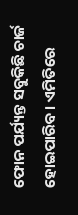ଫୋନ ପର୍ଯ୍ୟନ୍ତ ସବୁକିଛି ଚାର୍ଜ ହୋଇପାରିବ। ଏମିତିରେ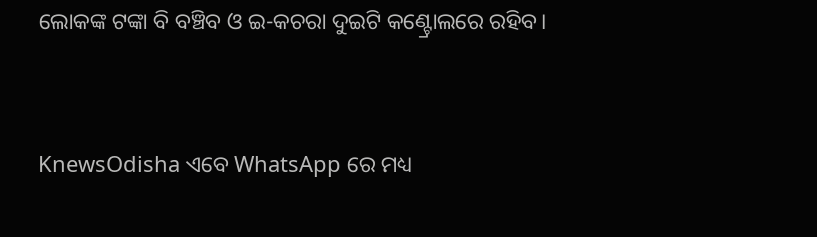ଲୋକଙ୍କ ଟଙ୍କା ବି ବଞ୍ଚିବ ଓ ଇ-କଚରା ଦୁଇଟି କଣ୍ଟ୍ରୋଲରେ ରହିବ।


KnewsOdisha ଏବେ WhatsApp ରେ ମଧ୍ୟ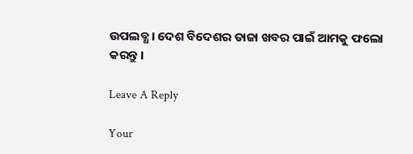ଉପଲବ୍ଧ । ଦେଶ ବିଦେଶର ତାଜା ଖବର ପାଇଁ ଆମକୁ ଫଲୋ କରନ୍ତୁ ।

Leave A Reply

Your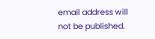email address will not be published.